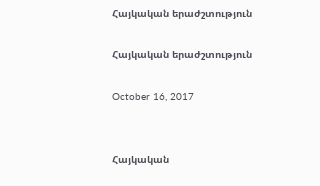Հայկական երաժշտություն

Հայկական երաժշտություն

October 16, 2017


Հայկական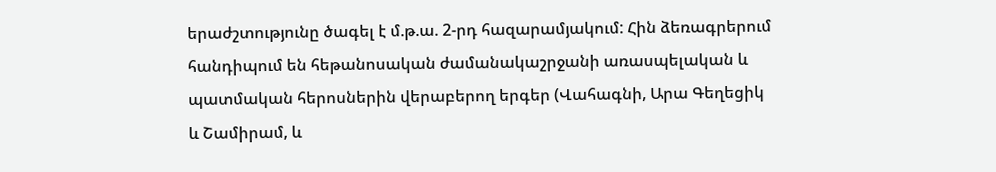երաժշտությունը ծագել է մ.թ.ա. 2-րդ հազարամյակում: Հին ձեռագրերում հանդիպում են հեթանոսական ժամանակաշրջանի առասպելական և պատմական հերոսներին վերաբերող երգեր (Վահագնի, Արա Գեղեցիկ և Շամիրամ, և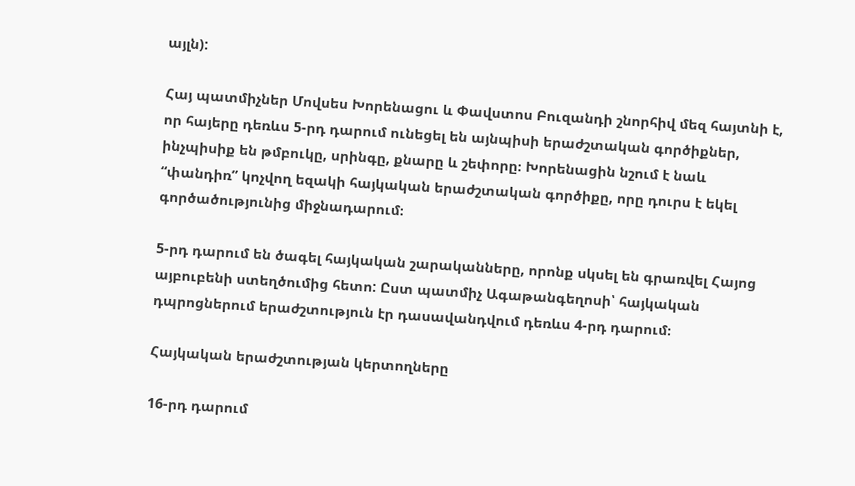այլն):

Հայ պատմիչներ Մովսես Խորենացու և Փավստոս Բուզանդի շնորհիվ մեզ հայտնի է, որ հայերը դեռևս 5-րդ դարում ունեցել են այնպիսի երաժշտական գործիքներ, ինչպիսիք են թմբուկը, սրինգը, քնարը և շեփորը։ Խորենացին նշում է նաև “փանդիռ” կոչվող եզակի հայկական երաժշտական գործիքը, որը դուրս է եկել գործածությունից միջնադարում։

5-րդ դարում են ծագել հայկական շարականները, որոնք սկսել են գրառվել Հայոց այբուբենի ստեղծումից հետո: Ըստ պատմիչ Ագաթանգեղոսի՝ հայկական դպրոցներում երաժշտություն էր դասավանդվում դեռևս 4-րդ դարում։

Հայկական երաժշտության կերտողները

16-րդ դարում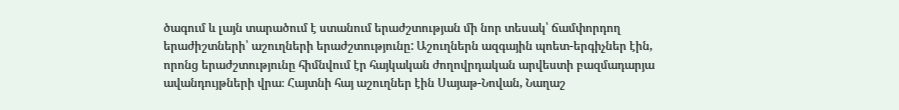ծագում և լայն տարածում է ստանում երաժշտության մի նոր տեսակ՝ ճամփորդող երաժիշտների՝ աշուղների երաժշտությունը: Աշուղներն ազգային պոետ-երգիչներ էին, որոնց երաժշտությունը հիմնվում էր հայկական ժողովրդական արվեստի բազմադարյա ավանդույթների վրա։ Հայտնի հայ աշուղներ էին Սայաթ-Նովան, Նաղաշ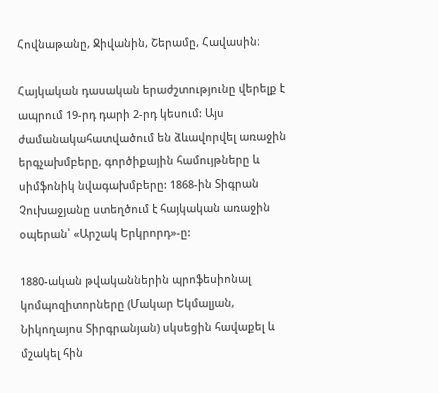Հովնաթանը, Ջիվանին, Շերամը, Հավասին։

Հայկական դասական երաժշտությունը վերելք է ապրում 19-րդ դարի 2-րդ կեսում: Այս ժամանակահատվածում են ձևավորվել առաջին երգչախմբերը, գործիքային համույթները և սիմֆոնիկ նվագախմբերը: 1868-ին Տիգրան Չուխաջյանը ստեղծում է հայկական առաջին օպերան՝ «Արշակ Երկրորդ»-ը:

1880-ական թվականներին պրոֆեսիոնալ կոմպոզիտորները (Մակար Եկմալյան, Նիկողայոս Տիրգրանյան) սկսեցին հավաքել և մշակել հին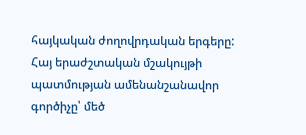հայկական ժողովրդական երգերը: Հայ երաժշտական մշակույթի պատմության ամենանշանավոր գործիչը՝ մեծ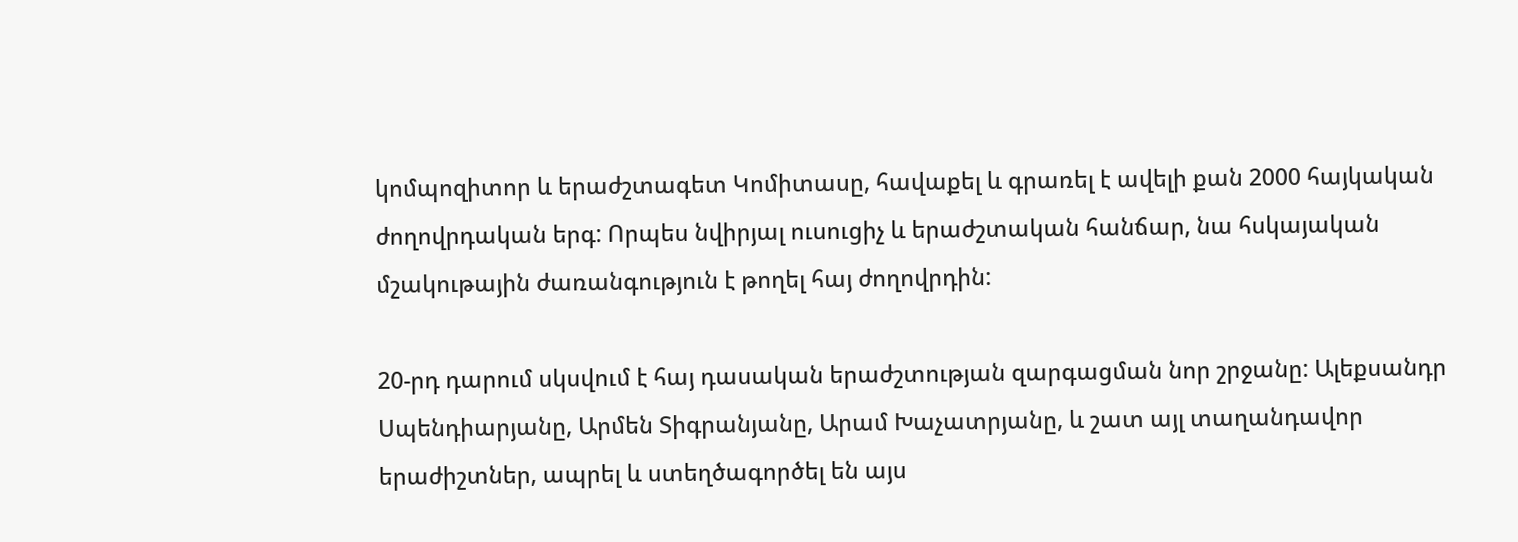կոմպոզիտոր և երաժշտագետ Կոմիտասը, հավաքել և գրառել է ավելի քան 2000 հայկական ժողովրդական երգ: Որպես նվիրյալ ուսուցիչ և երաժշտական հանճար, նա հսկայական մշակութային ժառանգություն է թողել հայ ժողովրդին:

20-րդ դարում սկսվում է հայ դասական երաժշտության զարգացման նոր շրջանը: Ալեքսանդր Սպենդիարյանը, Արմեն Տիգրանյանը, Արամ Խաչատրյանը, և շատ այլ տաղանդավոր երաժիշտներ, ապրել և ստեղծագործել են այս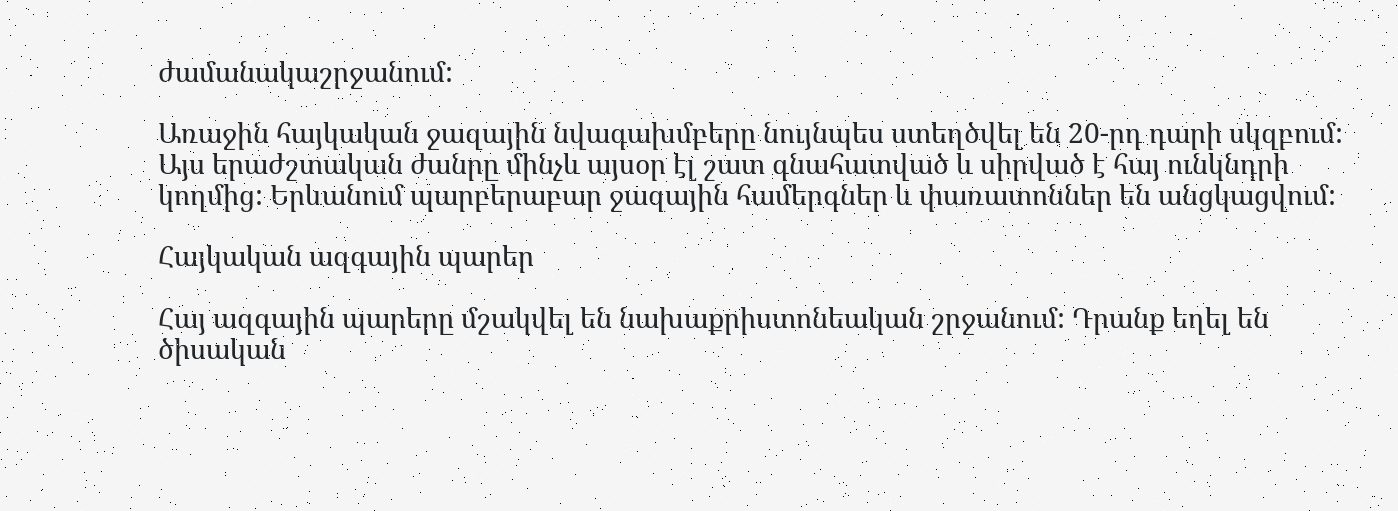ժամանակաշրջանում:

Առաջին հայկական ջազային նվագախմբերը նույնպես ստեղծվել են 20-րդ դարի սկզբում: Այս երաժշտական ժանրը մինչև այսօր էլ շատ գնահատված և սիրված է հայ ունկնդրի կողմից: Երևանում պարբերաբար ջազային համերգներ և փառատոններ են անցկացվում:

Հայկական ազգային պարեր

Հայ ազգային պարերը մշակվել են նախաքրիստոնեական շրջանում: Դրանք եղել են ծիսական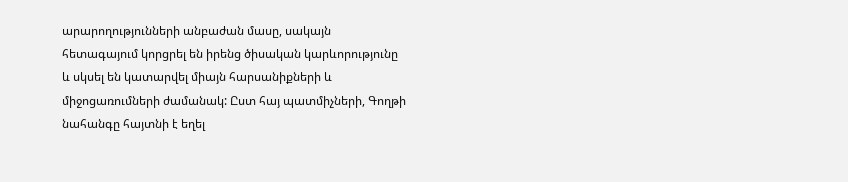արարողությունների անբաժան մասը, սակայն հետագայում կորցրել են իրենց ծիսական կարևորությունը և սկսել են կատարվել միայն հարսանիքների և միջոցառումների ժամանակ: Ըստ հայ պատմիչների, Գողթի նահանգը հայտնի է եղել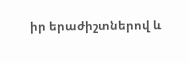իր երաժիշտներով և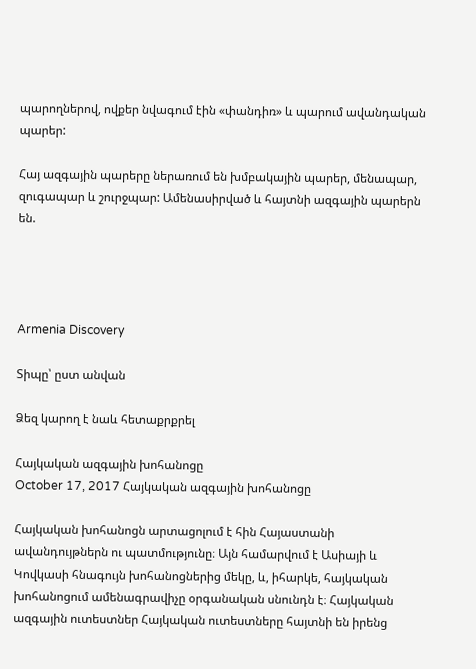պարողներով, ովքեր նվագում էին «փանդիռ» և պարում ավանդական պարեր:

Հայ ազգային պարերը ներառում են խմբակային պարեր, մենապար, զուգապար և շուրջպար: Ամենասիրված և հայտնի ազգային պարերն են.




Armenia Discovery

Տիպը՝ ըստ անվան

Ձեզ կարող է նաև հետաքրքրել

Հայկական ազգային խոհանոցը
October 17, 2017 Հայկական ազգային խոհանոցը

Հայկական խոհանոցն արտացոլում է հին Հայաստանի ավանդույթներն ու պատմությունը։ Այն համարվում է Ասիայի և Կովկասի հնագույն խոհանոցներից մեկը, և, իհարկե, հայկական խոհանոցում ամենագրավիչը օրգանական սնունդն է։ Հայկական ազգային ուտեստներ Հայկական ուտեստները հայտնի են իրենց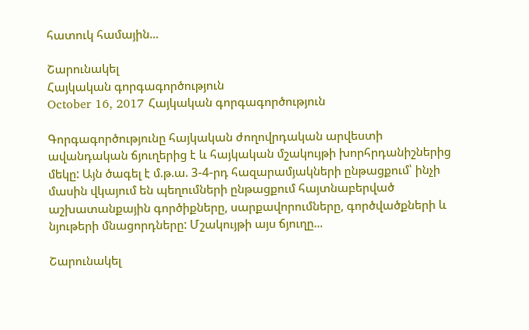հատուկ համային...

Շարունակել
Հայկական գորգագործություն
October 16, 2017 Հայկական գորգագործություն

Գորգագործությունը հայկական ժողովրդական արվեստի ավանդական ճյուղերից է և հայկական մշակույթի խորհրդանիշներից մեկը: Այն ծագել է մ.թ.ա. 3-4-րդ հազարամյակների ընթացքում՝ ինչի մասին վկայում են պեղումների ընթացքում հայտնաբերված աշխատանքային գործիքները, սարքավորումները, գործվածքների և նյութերի մնացորդները: Մշակույթի այս ճյուղը...

Շարունակել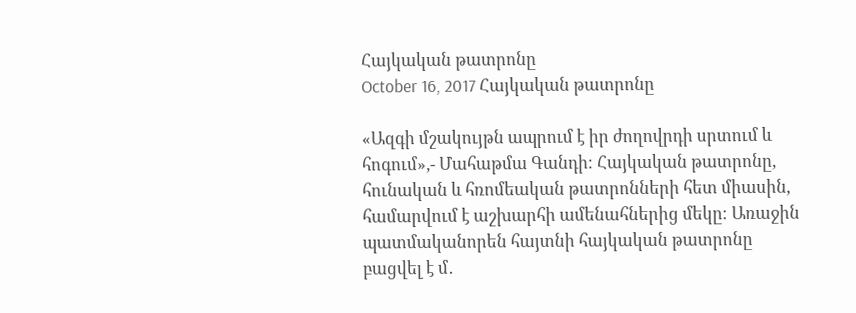Հայկական թատրոնը
October 16, 2017 Հայկական թատրոնը

«Ազգի մշակույթն ապրում է իր ժողովրդի սրտում և հոգում»,- Մահաթմա Գանդի։ Հայկական թատրոնը, հունական և հռոմեական թատրոնների հետ միասին, համարվում է աշխարհի ամենահներից մեկը։ Առաջին պատմականորեն հայտնի հայկական թատրոնը բացվել է մ․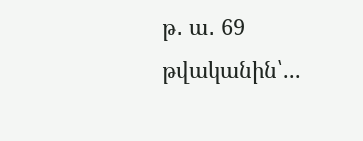թ․ ա․ 69 թվականին՝...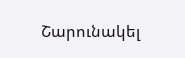Շարունակել